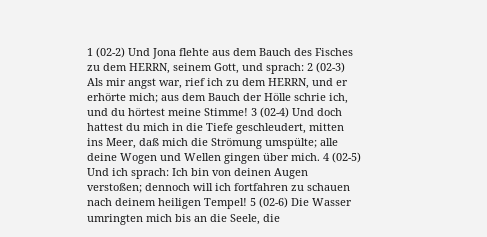1 (02-2) Und Jona flehte aus dem Bauch des Fisches zu dem HERRN, seinem Gott, und sprach: 2 (02-3) Als mir angst war, rief ich zu dem HERRN, und er erhörte mich; aus dem Bauch der Hölle schrie ich, und du hörtest meine Stimme! 3 (02-4) Und doch hattest du mich in die Tiefe geschleudert, mitten ins Meer, daß mich die Strömung umspülte; alle deine Wogen und Wellen gingen über mich. 4 (02-5) Und ich sprach: Ich bin von deinen Augen verstoßen; dennoch will ich fortfahren zu schauen nach deinem heiligen Tempel! 5 (02-6) Die Wasser umringten mich bis an die Seele, die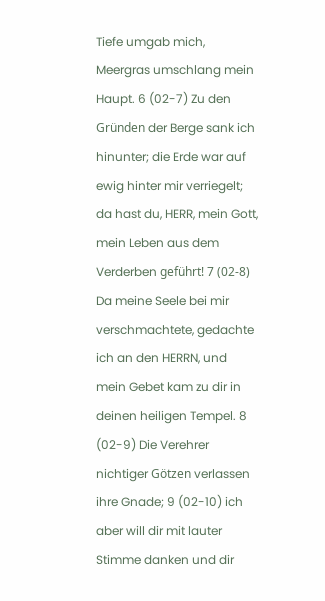Tiefe umgab mich, Meergras umschlang mein Haupt. 6 (02-7) Zu den Gründen der Berge sank ich hinunter; die Erde war auf ewig hinter mir verriegelt; da hast du, HERR, mein Gott, mein Leben aus dem Verderben geführt! 7 (02-8) Da meine Seele bei mir verschmachtete, gedachte ich an den HERRN, und mein Gebet kam zu dir in deinen heiligen Tempel. 8 (02-9) Die Verehrer nichtiger Götzen verlassen ihre Gnade; 9 (02-10) ich aber will dir mit lauter Stimme danken und dir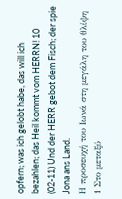opfern; was ich gelobt habe, das will ich bezahlen; das Heil kommt vom HERRN! 10 (02-11) Und der HERR gebot dem Fisch; der spie Jona ans Land.
Η προσευχή του Ιωνά στη μεγάλη του θλίψη
1 Στο μεταξύ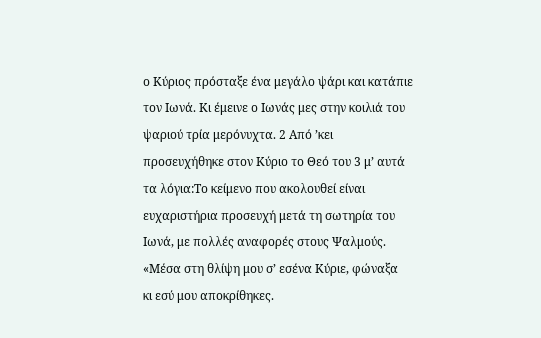ο Κύριος πρόσταξε ένα μεγάλο ψάρι και κατάπιε τον Ιωνά. Κι έμεινε ο Ιωνάς μες στην κοιλιά του ψαριού τρία μερόνυχτα. 2 Από ’κει προσευχήθηκε στον Κύριο το Θεό του 3 μ’ αυτά τα λόγια:Το κείμενο που ακολουθεί είναι ευχαριστήρια προσευχή μετά τη σωτηρία του Ιωνά, με πολλές αναφορές στους Ψαλμούς.
«Μέσα στη θλίψη μου σ’ εσένα Κύριε, φώναξα
κι εσύ μου αποκρίθηκες.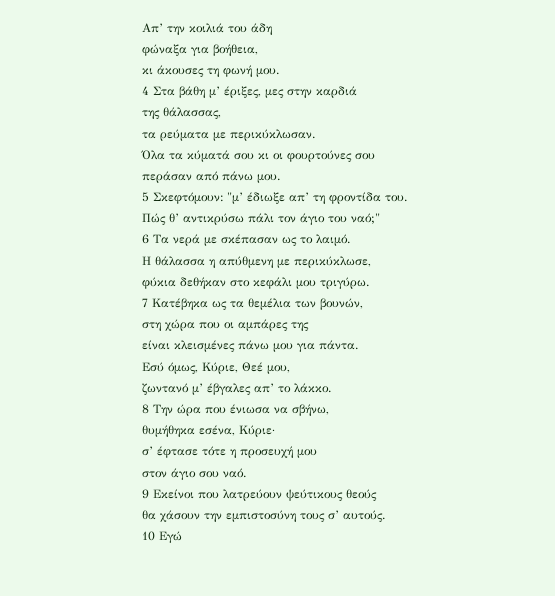Απ’ την κοιλιά του άδη
φώναξα για βοήθεια,
κι άκουσες τη φωνή μου.
4 Στα βάθη μ’ έριξες, μες στην καρδιά
της θάλασσας,
τα ρεύματα με περικύκλωσαν.
Όλα τα κύματά σου κι οι φουρτούνες σου
περάσαν από πάνω μου.
5 Σκεφτόμουν: "μ’ έδιωξε απ’ τη φροντίδα του.
Πώς θ’ αντικρύσω πάλι τον άγιο του ναό;"
6 Τα νερά με σκέπασαν ως το λαιμό.
Η θάλασσα η απύθμενη με περικύκλωσε,
φύκια δεθήκαν στο κεφάλι μου τριγύρω.
7 Κατέβηκα ως τα θεμέλια των βουνών,
στη χώρα που οι αμπάρες της
είναι κλεισμένες πάνω μου για πάντα.
Εσύ όμως, Κύριε, Θεέ μου,
ζωντανό μ’ έβγαλες απ’ το λάκκο.
8 Την ώρα που ένιωσα να σβήνω,
θυμήθηκα εσένα, Κύριε·
σ’ έφτασε τότε η προσευχή μου
στον άγιο σου ναό.
9 Εκείνοι που λατρεύουν ψεύτικους θεούς
θα χάσουν την εμπιστοσύνη τους σ’ αυτούς.
10 Εγώ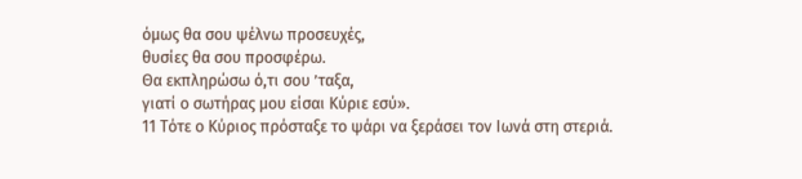όμως θα σου ψέλνω προσευχές,
θυσίες θα σου προσφέρω.
Θα εκπληρώσω ό,τι σου ’ταξα,
γιατί ο σωτήρας μου είσαι Κύριε εσύ».
11 Τότε ο Κύριος πρόσταξε το ψάρι να ξεράσει τον Ιωνά στη στεριά.